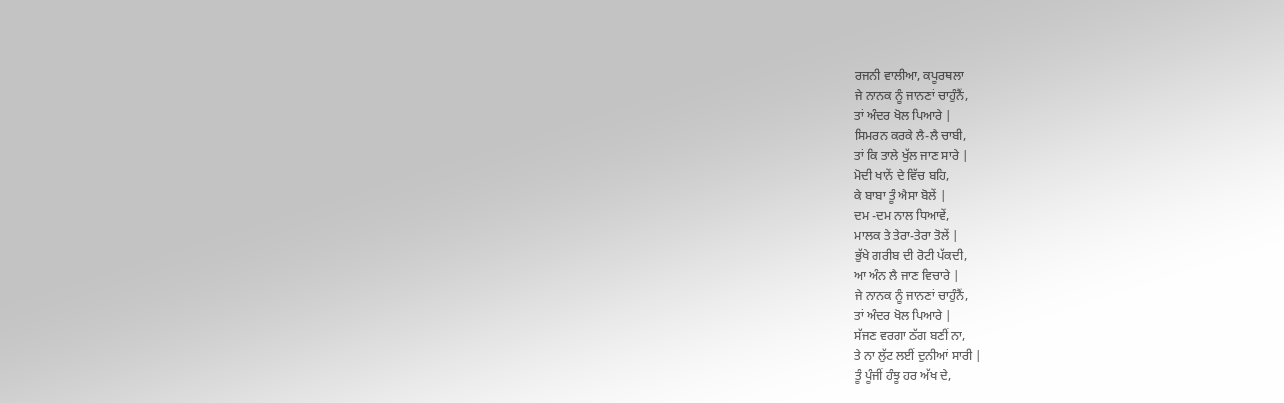ਰਜਨੀ ਵਾਲੀਆ, ਕਪੂਰਥਲਾ
ਜੇ ਨਾਨਕ ਨੂੰ ਜਾਨਣਾਂ ਚਾਹੁੰਨੈਂ,
ਤਾਂ ਅੰਦਰ ਖੋਲ ਪਿਆਰੇ |
ਸਿਮਰਨ ਕਰਕੇ ਲੈ-ਲੈ ਚਾਬੀ,
ਤਾਂ ਕਿ ਤਾਲੇ ਖੁੱਲ ਜਾਣ ਸਾਰੇ |
ਮੋਦੀ ਖਾਨੇਂ ਦੇ ਵਿੱਚ ਬਹਿ,
ਕੇ ਬਾਬਾ ਤੂੰ ਐਸਾ ਬੋਲੇਂ |
ਦਮ -ਦਮ ਨਾਲ ਧਿਆਵੇਂ,
ਮਾਲਕ ਤੇ ਤੇਰਾ-ਤੇਰਾ ਤੋਲੇਂ |
ਭੁੱਖੇ ਗਰੀਬ ਦੀ ਰੋਟੀ ਪੱਕਦੀ,
ਆ ਅੰਨ ਲੈ ਜਾਣ ਵਿਚਾਰੇ |
ਜੇ ਨਾਨਕ ਨੂੰ ਜਾਨਣਾਂ ਚਾਹੁੰਨੈਂ,
ਤਾਂ ਅੰਦਰ ਖੋਲ ਪਿਆਰੇ |
ਸੱਜਣ ਵਰਗਾ ਠੱਗ ਬਣੀਂ ਨਾ,
ਤੇ ਨਾ ਲੁੱਟ ਲਈਂ ਦੁਨੀਆਂ ਸਾਰੀ |
ਤੂੰ ਪੂੰਜੀਂ ਹੰਝੂ ਹਰ ਅੱਖ ਦੇ,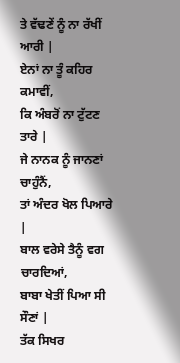ਤੇ ਵੱਢਣੇਂ ਨੂੰ ਨਾ ਰੱਖੀਂ ਆਰੀ |
ਏਨਾਂ ਨਾ ਤੂੰ ਕਹਿਰ ਕਮਾਵੀਂ,
ਕਿ ਅੰਬਰੋਂ ਨਾ ਟੁੱਟਣ ਤਾਰੇ |
ਜੇ ਨਾਨਕ ਨੂੰ ਜਾਨਣਾਂ ਚਾਹੁੰਨੈਂ,
ਤਾਂ ਅੰਦਰ ਖੋਲ ਪਿਆਰੇ |
ਬਾਲ ਵਰੇਸੇ ਤੈਨੂੰ ਵਗ ਚਾਰਦਿਆਂ,
ਬਾਬਾ ਖੇਤੀਂ ਪਿਆ ਸੀ ਸੌਣਾਂ |
ਤੱਕ ਸਿਖਰ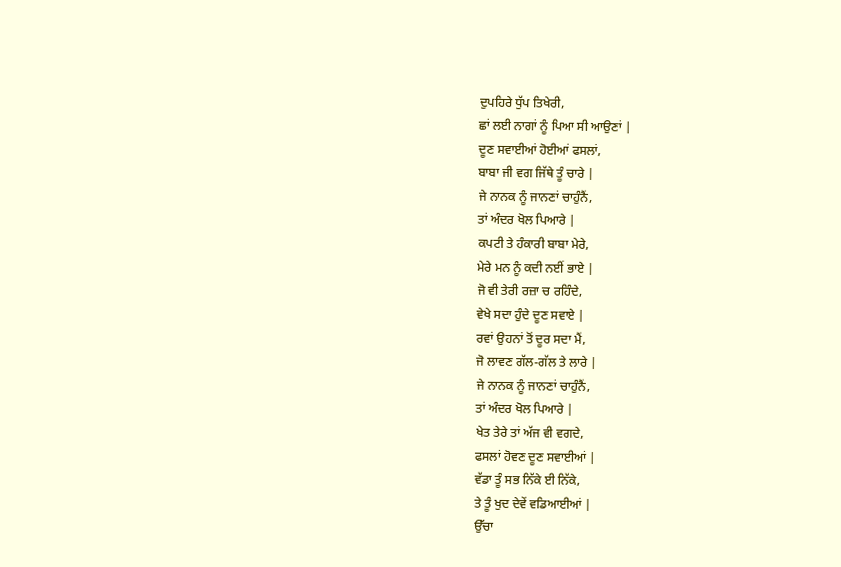ਦੁਪਹਿਰੇ ਧੁੱਪ ਤਿਖੇਰੀ,
ਛਾਂ ਲਈ ਨਾਗਾਂ ਨੂੰ ਪਿਆ ਸੀ ਆਉਣਾਂ |
ਦੂਣ ਸਵਾਈਆਂ ਹੋਈਆਂ ਫਸਲਾਂ,
ਬਾਬਾ ਜੀ ਵਗ ਜਿੱਥੇ ਤੂੰ ਚਾਰੇ |
ਜੇ ਨਾਨਕ ਨੂੰ ਜਾਨਣਾਂ ਚਾਹੁੰਨੈਂ,
ਤਾਂ ਅੰਦਰ ਖੋਲ ਪਿਆਰੇ |
ਕਪਟੀ ਤੇ ਹੰਕਾਰੀ ਬਾਬਾ ਮੇਰੇ,
ਮੇਰੇ ਮਨ ਨੂੰ ਕਦੀ ਨਈਂ ਭਾਏ |
ਜੋ ਵੀ ਤੇਰੀ ਰਜ਼ਾ ਚ ਰਹਿੰਦੇ,
ਵੇਖੇ ਸਦਾ ਹੁੰਦੇ ਦੂਣ ਸਵਾਏ |
ਰਵਾਂ ਉਹਨਾਂ ਤੋਂ ਦੂਰ ਸਦਾ ਮੈਂ,
ਜੋ ਲਾਵਣ ਗੱਲ-ਗੱਲ ਤੇ ਲਾਰੇ |
ਜੇ ਨਾਨਕ ਨੂੰ ਜਾਨਣਾਂ ਚਾਹੁੰਨੈਂ,
ਤਾਂ ਅੰਦਰ ਖੋਲ ਪਿਆਰੇ |
ਖੇਤ ਤੇਰੇ ਤਾਂ ਅੱਜ ਵੀ ਵਗਦੇ,
ਫਸਲਾਂ ਹੋਵਣ ਦੂਣ ਸਵਾਈਆਂ |
ਵੱਡਾ ਤੂੰ ਸਭ ਨਿੱਕੇ ਈ ਨਿੱਕੇ,
ਤੇ ਤੂੰ ਖੁਦ ਦੇਵੇਂ ਵਡਿਆਈਆਂ |
ਉੱਚਾ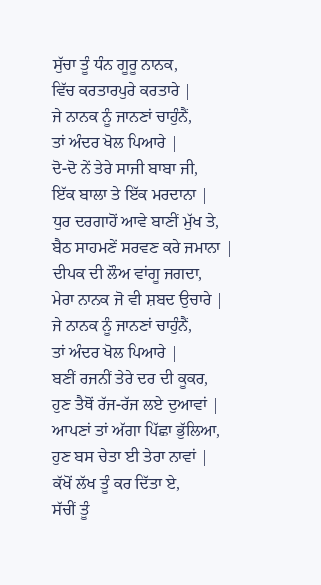ਸੁੱਚਾ ਤੂੰ ਧੰਨ ਗੂਰੂ ਨਾਨਕ,
ਵਿੱਚ ਕਰਤਾਰਪੁਰੇ ਕਰਤਾਰੇ |
ਜੇ ਨਾਨਕ ਨੂੰ ਜਾਨਣਾਂ ਚਾਹੁੰਨੈਂ,
ਤਾਂ ਅੰਦਰ ਖੋਲ ਪਿਆਰੇ |
ਦੋ-ਦੋ ਨੇਂ ਤੇਰੇ ਸਾਜੀ ਬਾਬਾ ਜੀ,
ਇੱਕ ਬਾਲਾ ਤੇ ਇੱਕ ਮਰਦਾਨਾ |
ਧੁਰ ਦਰਗਾਹੋਂ ਆਵੇ ਬਾਣੀਂ ਮੁੱਖ ਤੇ,
ਬੈਠ ਸਾਹਮਣੇਂ ਸਰਵਣ ਕਰੇ ਜਮਾਨਾ |
ਦੀਪਕ ਦੀ ਲੌਅ ਵਾਂਗੂ ਜਗਦਾ,
ਮੇਰਾ ਨਾਨਕ ਜੋ ਵੀ ਸ਼ਬਦ ਉਚਾਰੇ |
ਜੇ ਨਾਨਕ ਨੂੰ ਜਾਨਣਾਂ ਚਾਹੁੰਨੈਂ,
ਤਾਂ ਅੰਦਰ ਖੋਲ ਪਿਆਰੇ |
ਬਣੀਂ ਰਜਨੀਂ ਤੇਰੇ ਦਰ ਦੀ ਕੂਕਰ,
ਹੁਣ ਤੈਥੋਂ ਰੱਜ-ਰੱਜ ਲਏ ਦੁਆਵਾਂ |
ਆਪਣਾਂ ਤਾਂ ਅੱਗਾ ਪਿੱਛਾ ਭੁੱਲਿਆ,
ਹੁਣ ਬਸ ਚੇਤਾ ਈ ਤੇਰਾ ਨਾਵਾਂ |
ਕੱਖੋਂ ਲੱਖ ਤੂੰ ਕਰ ਦਿੱਤਾ ਏ,
ਸੱਚੀਂ ਤੂੰ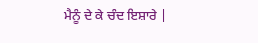ਮੈਨੂੰ ਦੇ ਕੇ ਚੰਦ ਇਸ਼ਾਰੇ |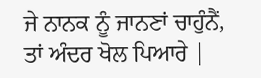ਜੇ ਨਾਨਕ ਨੂੰ ਜਾਨਣਾਂ ਚਾਹੁੰਨੈਂ,
ਤਾਂ ਅੰਦਰ ਖੋਲ ਪਿਆਰੇ |